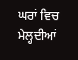ਘਰਾਂ ਵਿਚ ਮੇਲ੍ਹਦੀਆਂ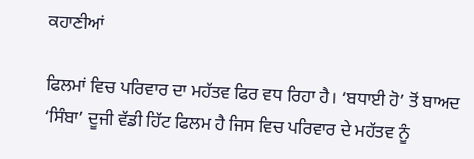ਕਹਾਣੀਆਂ

ਫਿਲਮਾਂ ਵਿਚ ਪਰਿਵਾਰ ਦਾ ਮਹੱਤਵ ਫਿਰ ਵਧ ਰਿਹਾ ਹੈ। ‘ਬਧਾਈ ਹੋ’ ਤੋਂ ਬਾਅਦ ‘ਸਿੰਬਾ’ ਦੂਜੀ ਵੱਡੀ ਹਿੱਟ ਫਿਲਮ ਹੈ ਜਿਸ ਵਿਚ ਪਰਿਵਾਰ ਦੇ ਮਹੱਤਵ ਨੂੰ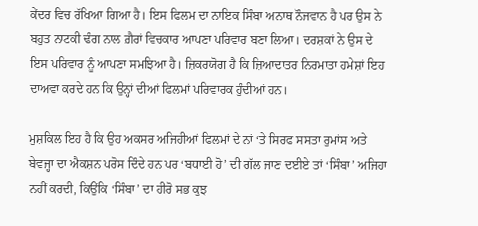ਕੇਂਦਰ ਵਿਚ ਰੱਖਿਆ ਗਿਆ ਹੈ। ਇਸ ਫਿਲਮ ਦਾ ਨਾਇਕ ਸਿੰਬਾ ਅਨਾਥ ਨੌਜਵਾਨ ਹੈ ਪਰ ਉਸ ਨੇ ਬਹੁਤ ਨਾਟਕੀ ਢੰਗ ਨਾਲ ਗ਼ੈਰਾਂ ਵਿਚਕਾਰ ਆਪਣਾ ਪਰਿਵਾਰ ਬਣਾ ਲਿਆ। ਦਰਸ਼ਕਾਂ ਨੇ ਉਸ ਦੇ ਇਸ ਪਰਿਵਾਰ ਨੂੰ ਆਪਣਾ ਸਮਝਿਆ ਹੈ। ਜ਼ਿਕਰਯੋਗ ਹੈ ਕਿ ਜ਼ਿਆਦਾਤਰ ਨਿਰਮਾਤਾ ਹਮੇਸ਼ਾਂ ਇਹ ਦਾਅਵਾ ਕਰਦੇ ਹਨ ਕਿ ਉਨ੍ਹਾਂ ਦੀਆਂ ਫਿਲਮਾਂ ਪਰਿਵਾਰਕ ਹੁੰਦੀਆਂ ਹਨ।

ਮੁਸ਼ਕਿਲ ਇਹ ਹੈ ਕਿ ਉਹ ਅਕਸਰ ਅਜਿਹੀਆਂ ਫਿਲਮਾਂ ਦੇ ਨਾਂ ‘ਤੇ ਸਿਰਫ ਸਸਤਾ ਰੁਮਾਂਸ ਅਤੇ ਬੇਵਜ੍ਹਾ ਦਾ ਐਕਸ਼ਨ ਪਰੋਸ ਦਿੰਦੇ ਹਨ ਪਰ ‘ਬਧਾਈ ਹੋ’ ਦੀ ਗੱਲ ਜਾਣ ਦਈਏ ਤਾਂ ‘ਸਿੰਬਾ’ ਅਜਿਹਾ ਨਹੀਂ ਕਰਦੀ, ਕਿਉਂਕਿ ‘ਸਿੰਬਾ’ ਦਾ ਹੀਰੋ ਸਭ ਕੁਝ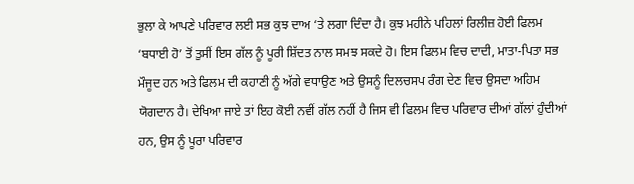ਭੁਲਾ ਕੇ ਆਪਣੇ ਪਰਿਵਾਰ ਲਈ ਸਭ ਕੁਝ ਦਾਅ ‘ਤੇ ਲਗਾ ਦਿੰਦਾ ਹੈ। ਕੁਝ ਮਹੀਨੇ ਪਹਿਲਾਂ ਰਿਲੀਜ਼ ਹੋਈ ਫਿਲਮ ‘ਬਧਾਈ ਹੋ’ ਤੋਂ ਤੁਸੀਂ ਇਸ ਗੱਲ ਨੂੰ ਪੂਰੀ ਸ਼ਿੱਦਤ ਨਾਲ ਸਮਝ ਸਕਦੇ ਹੋ। ਇਸ ਫਿਲਮ ਵਿਚ ਦਾਦੀ, ਮਾਤਾ-ਪਿਤਾ ਸਭ ਮੌਜੂਦ ਹਨ ਅਤੇ ਫਿਲਮ ਦੀ ਕਹਾਣੀ ਨੂੰ ਅੱਗੇ ਵਧਾਉਣ ਅਤੇ ਉਸਨੂੰ ਦਿਲਚਸਪ ਰੰਗ ਦੇਣ ਵਿਚ ਉਸਦਾ ਅਹਿਮ ਯੋਗਦਾਨ ਹੈ। ਦੇਖਿਆ ਜਾਏ ਤਾਂ ਇਹ ਕੋਈ ਨਵੀਂ ਗੱਲ ਨਹੀਂ ਹੈ ਜਿਸ ਵੀ ਫਿਲਮ ਵਿਚ ਪਰਿਵਾਰ ਦੀਆਂ ਗੱਲਾਂ ਹੁੰਦੀਆਂ ਹਨ, ਉਸ ਨੂੰ ਪੂਰਾ ਪਰਿਵਾਰ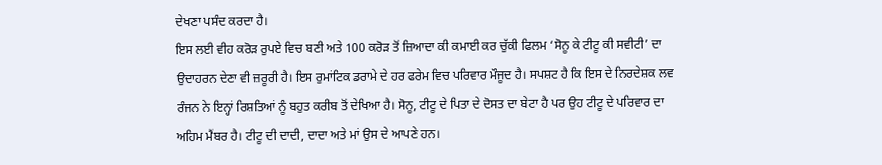ਦੇਖਣਾ ਪਸੰਦ ਕਰਦਾ ਹੈ।
ਇਸ ਲਈ ਵੀਹ ਕਰੋੜ ਰੁਪਏ ਵਿਚ ਬਣੀ ਅਤੇ 100 ਕਰੋੜ ਤੋਂ ਜ਼ਿਆਦਾ ਕੀ ਕਮਾਈ ਕਰ ਚੁੱਕੀ ਫਿਲਮ ‘ਸੋਨੂ ਕੇ ਟੀਟੂ ਕੀ ਸਵੀਟੀ’ ਦਾ ਉਦਾਹਰਨ ਦੇਣਾ ਵੀ ਜ਼ਰੂਰੀ ਹੈ। ਇਸ ਰੁਮਾਂਟਿਕ ਡਰਾਮੇ ਦੇ ਹਰ ਫਰੇਮ ਵਿਚ ਪਰਿਵਾਰ ਮੌਜੂਦ ਹੈ। ਸਪਸ਼ਟ ਹੈ ਕਿ ਇਸ ਦੇ ਨਿਰਦੇਸ਼ਕ ਲਵ ਰੰਜਨ ਨੇ ਇਨ੍ਹਾਂ ਰਿਸ਼ਤਿਆਂ ਨੂੰ ਬਹੁਤ ਕਰੀਬ ਤੋਂ ਦੇਖਿਆ ਹੈ। ਸੋਨੂ, ਟੀਟੂ ਦੇ ਪਿਤਾ ਦੇ ਦੋਸਤ ਦਾ ਬੇਟਾ ਹੈ ਪਰ ਉਹ ਟੀਟੂ ਦੇ ਪਰਿਵਾਰ ਦਾ ਅਹਿਮ ਮੈਂਬਰ ਹੈ। ਟੀਟੂ ਦੀ ਦਾਦੀ, ਦਾਦਾ ਅਤੇ ਮਾਂ ਉਸ ਦੇ ਆਪਣੇ ਹਨ।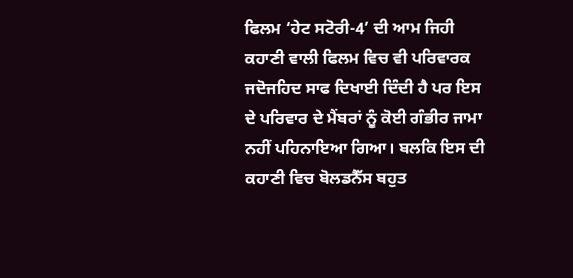ਫਿਲਮ ‘ਹੇਟ ਸਟੋਰੀ-4’ ਦੀ ਆਮ ਜਿਹੀ ਕਹਾਣੀ ਵਾਲੀ ਫਿਲਮ ਵਿਚ ਵੀ ਪਰਿਵਾਰਕ ਜਦੋਜਹਿਦ ਸਾਫ ਦਿਖਾਈ ਦਿੰਦੀ ਹੈ ਪਰ ਇਸ ਦੇ ਪਰਿਵਾਰ ਦੇ ਮੈਂਬਰਾਂ ਨੂੰ ਕੋਈ ਗੰਭੀਰ ਜਾਮਾ ਨਹੀਂ ਪਹਿਨਾਇਆ ਗਿਆ। ਬਲਕਿ ਇਸ ਦੀ ਕਹਾਣੀ ਵਿਚ ਬੋਲਡਨੈੱਸ ਬਹੁਤ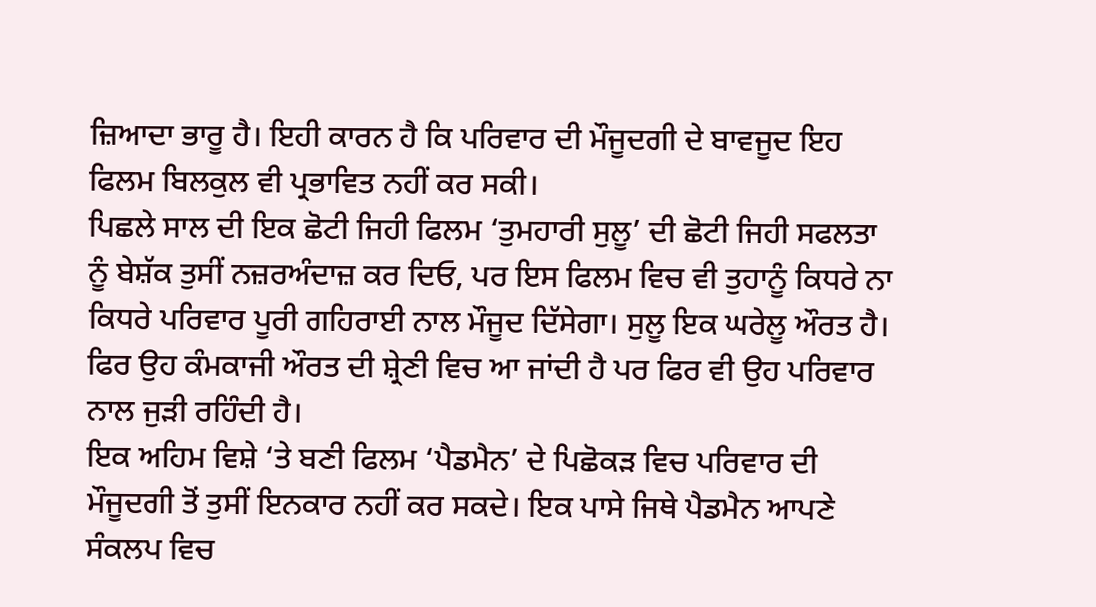ਜ਼ਿਆਦਾ ਭਾਰੂ ਹੈ। ਇਹੀ ਕਾਰਨ ਹੈ ਕਿ ਪਰਿਵਾਰ ਦੀ ਮੌਜੂਦਗੀ ਦੇ ਬਾਵਜੂਦ ਇਹ ਫਿਲਮ ਬਿਲਕੁਲ ਵੀ ਪ੍ਰਭਾਵਿਤ ਨਹੀਂ ਕਰ ਸਕੀ।
ਪਿਛਲੇ ਸਾਲ ਦੀ ਇਕ ਛੋਟੀ ਜਿਹੀ ਫਿਲਮ ‘ਤੁਮਹਾਰੀ ਸੁਲੂ’ ਦੀ ਛੋਟੀ ਜਿਹੀ ਸਫਲਤਾ ਨੂੰ ਬੇਸ਼ੱਕ ਤੁਸੀਂ ਨਜ਼ਰਅੰਦਾਜ਼ ਕਰ ਦਿਓ, ਪਰ ਇਸ ਫਿਲਮ ਵਿਚ ਵੀ ਤੁਹਾਨੂੰ ਕਿਧਰੇ ਨਾ ਕਿਧਰੇ ਪਰਿਵਾਰ ਪੂਰੀ ਗਹਿਰਾਈ ਨਾਲ ਮੌਜੂਦ ਦਿੱਸੇਗਾ। ਸੁਲੂ ਇਕ ਘਰੇਲੂ ਔਰਤ ਹੈ। ਫਿਰ ਉਹ ਕੰਮਕਾਜੀ ਔਰਤ ਦੀ ਸ਼੍ਰੇਣੀ ਵਿਚ ਆ ਜਾਂਦੀ ਹੈ ਪਰ ਫਿਰ ਵੀ ਉਹ ਪਰਿਵਾਰ ਨਾਲ ਜੁੜੀ ਰਹਿੰਦੀ ਹੈ।
ਇਕ ਅਹਿਮ ਵਿਸ਼ੇ ‘ਤੇ ਬਣੀ ਫਿਲਮ ‘ਪੈਡਮੈਨ’ ਦੇ ਪਿਛੋਕੜ ਵਿਚ ਪਰਿਵਾਰ ਦੀ ਮੌਜੂਦਗੀ ਤੋਂ ਤੁਸੀਂ ਇਨਕਾਰ ਨਹੀਂ ਕਰ ਸਕਦੇ। ਇਕ ਪਾਸੇ ਜਿਥੇ ਪੈਡਮੈਨ ਆਪਣੇ ਸੰਕਲਪ ਵਿਚ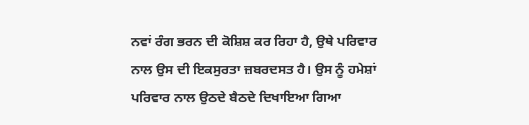ਨਵਾਂ ਰੰਗ ਭਰਨ ਦੀ ਕੋਸ਼ਿਸ਼ ਕਰ ਰਿਹਾ ਹੈ, ਉਥੇ ਪਰਿਵਾਰ ਨਾਲ ਉਸ ਦੀ ਇਕਸੁਰਤਾ ਜ਼ਬਰਦਸਤ ਹੈ। ਉਸ ਨੂੰ ਹਮੇਸ਼ਾਂ ਪਰਿਵਾਰ ਨਾਲ ਉਠਦੇ ਬੈਠਦੇ ਦਿਖਾਇਆ ਗਿਆ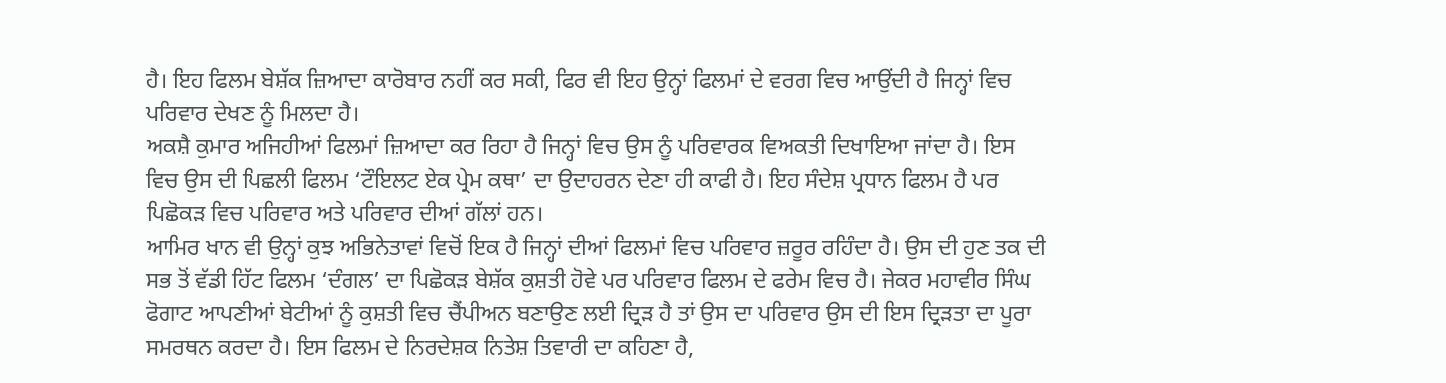ਹੈ। ਇਹ ਫਿਲਮ ਬੇਸ਼ੱਕ ਜ਼ਿਆਦਾ ਕਾਰੋਬਾਰ ਨਹੀਂ ਕਰ ਸਕੀ, ਫਿਰ ਵੀ ਇਹ ਉਨ੍ਹਾਂ ਫਿਲਮਾਂ ਦੇ ਵਰਗ ਵਿਚ ਆਉਂਦੀ ਹੈ ਜਿਨ੍ਹਾਂ ਵਿਚ ਪਰਿਵਾਰ ਦੇਖਣ ਨੂੰ ਮਿਲਦਾ ਹੈ।
ਅਕਸ਼ੈ ਕੁਮਾਰ ਅਜਿਹੀਆਂ ਫਿਲਮਾਂ ਜ਼ਿਆਦਾ ਕਰ ਰਿਹਾ ਹੈ ਜਿਨ੍ਹਾਂ ਵਿਚ ਉਸ ਨੂੰ ਪਰਿਵਾਰਕ ਵਿਅਕਤੀ ਦਿਖਾਇਆ ਜਾਂਦਾ ਹੈ। ਇਸ ਵਿਚ ਉਸ ਦੀ ਪਿਛਲੀ ਫਿਲਮ ‘ਟੌਇਲਟ ਏਕ ਪ੍ਰੇਮ ਕਥਾ’ ਦਾ ਉਦਾਹਰਨ ਦੇਣਾ ਹੀ ਕਾਫੀ ਹੈ। ਇਹ ਸੰਦੇਸ਼ ਪ੍ਰਧਾਨ ਫਿਲਮ ਹੈ ਪਰ ਪਿਛੋਕੜ ਵਿਚ ਪਰਿਵਾਰ ਅਤੇ ਪਰਿਵਾਰ ਦੀਆਂ ਗੱਲਾਂ ਹਨ।
ਆਮਿਰ ਖਾਨ ਵੀ ਉਨ੍ਹਾਂ ਕੁਝ ਅਭਿਨੇਤਾਵਾਂ ਵਿਚੋਂ ਇਕ ਹੈ ਜਿਨ੍ਹਾਂ ਦੀਆਂ ਫਿਲਮਾਂ ਵਿਚ ਪਰਿਵਾਰ ਜ਼ਰੂਰ ਰਹਿੰਦਾ ਹੈ। ਉਸ ਦੀ ਹੁਣ ਤਕ ਦੀ ਸਭ ਤੋਂ ਵੱਡੀ ਹਿੱਟ ਫਿਲਮ ‘ਦੰਗਲ’ ਦਾ ਪਿਛੋਕੜ ਬੇਸ਼ੱਕ ਕੁਸ਼ਤੀ ਹੋਵੇ ਪਰ ਪਰਿਵਾਰ ਫਿਲਮ ਦੇ ਫਰੇਮ ਵਿਚ ਹੈ। ਜੇਕਰ ਮਹਾਵੀਰ ਸਿੰਘ ਫੋਗਾਟ ਆਪਣੀਆਂ ਬੇਟੀਆਂ ਨੂੰ ਕੁਸ਼ਤੀ ਵਿਚ ਚੈਂਪੀਅਨ ਬਣਾਉਣ ਲਈ ਦ੍ਰਿੜ ਹੈ ਤਾਂ ਉਸ ਦਾ ਪਰਿਵਾਰ ਉਸ ਦੀ ਇਸ ਦ੍ਰਿੜਤਾ ਦਾ ਪੂਰਾ ਸਮਰਥਨ ਕਰਦਾ ਹੈ। ਇਸ ਫਿਲਮ ਦੇ ਨਿਰਦੇਸ਼ਕ ਨਿਤੇਸ਼ ਤਿਵਾਰੀ ਦਾ ਕਹਿਣਾ ਹੈ,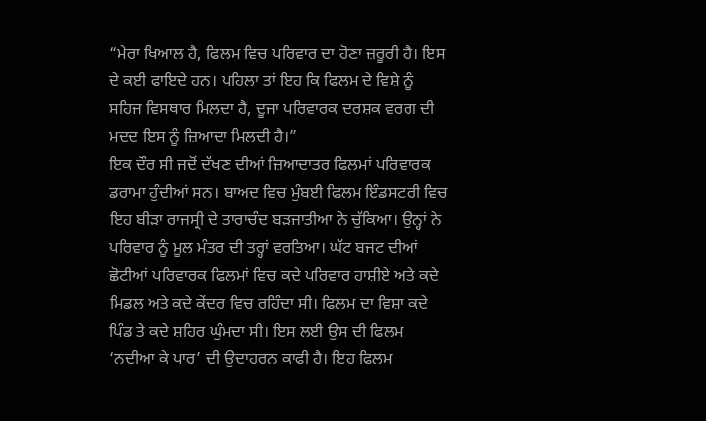“ਮੇਰਾ ਖਿਆਲ ਹੈ, ਫਿਲਮ ਵਿਚ ਪਰਿਵਾਰ ਦਾ ਹੋਣਾ ਜ਼ਰੂਰੀ ਹੈ। ਇਸ ਦੇ ਕਈ ਫਾਇਦੇ ਹਨ। ਪਹਿਲਾ ਤਾਂ ਇਹ ਕਿ ਫਿਲਮ ਦੇ ਵਿਸ਼ੇ ਨੂੰ ਸਹਿਜ ਵਿਸਥਾਰ ਮਿਲਦਾ ਹੈ, ਦੂਜਾ ਪਰਿਵਾਰਕ ਦਰਸ਼ਕ ਵਰਗ ਦੀ ਮਦਦ ਇਸ ਨੂੰ ਜ਼ਿਆਦਾ ਮਿਲਦੀ ਹੈ।”
ਇਕ ਦੌਰ ਸੀ ਜਦੋਂ ਦੱਖਣ ਦੀਆਂ ਜ਼ਿਆਦਾਤਰ ਫਿਲਮਾਂ ਪਰਿਵਾਰਕ ਡਰਾਮਾ ਹੁੰਦੀਆਂ ਸਨ। ਬਾਅਦ ਵਿਚ ਮੁੰਬਈ ਫਿਲਮ ਇੰਡਸਟਰੀ ਵਿਚ ਇਹ ਬੀੜਾ ਰਾਜਸ੍ਰੀ ਦੇ ਤਾਰਾਚੰਦ ਬੜਜਾਤੀਆ ਨੇ ਚੁੱਕਿਆ। ਉਨ੍ਹਾਂ ਨੇ ਪਰਿਵਾਰ ਨੂੰ ਮੂਲ ਮੰਤਰ ਦੀ ਤਰ੍ਹਾਂ ਵਰਤਿਆ। ਘੱਟ ਬਜਟ ਦੀਆਂ ਛੋਟੀਆਂ ਪਰਿਵਾਰਕ ਫਿਲਮਾਂ ਵਿਚ ਕਦੇ ਪਰਿਵਾਰ ਹਾਸ਼ੀਏ ਅਤੇ ਕਦੇ ਮਿਡਲ ਅਤੇ ਕਦੇ ਕੇਂਦਰ ਵਿਚ ਰਹਿੰਦਾ ਸੀ। ਫਿਲਮ ਦਾ ਵਿਸ਼ਾ ਕਦੇ ਪਿੰਡ ਤੇ ਕਦੇ ਸ਼ਹਿਰ ਘੁੰਮਦਾ ਸੀ। ਇਸ ਲਈ ਉਸ ਦੀ ਫਿਲਮ ‘ਨਦੀਆ ਕੇ ਪਾਰ’ ਦੀ ਉਦਾਹਰਨ ਕਾਫੀ ਹੈ। ਇਹ ਫਿਲਮ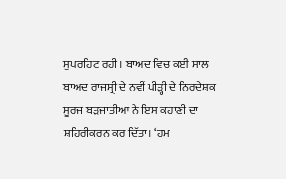ਸੁਪਰਹਿਟ ਰਹੀ। ਬਾਅਦ ਵਿਚ ਕਈ ਸਾਲ ਬਾਅਦ ਰਾਜਸ੍ਰੀ ਦੇ ਨਵੀਂ ਪੀੜ੍ਹੀ ਦੇ ਨਿਰਦੇਸ਼ਕ ਸੂਰਜ ਬੜਜਾਤੀਆ ਨੇ ਇਸ ਕਹਾਣੀ ਦਾ ਸ਼ਹਿਰੀਕਰਨ ਕਰ ਦਿੱਤਾ। ‘ਹਮ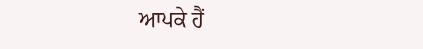ਆਪਕੇ ਹੈਂ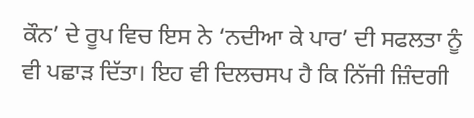ਕੌਨ’ ਦੇ ਰੂਪ ਵਿਚ ਇਸ ਨੇ ‘ਨਦੀਆ ਕੇ ਪਾਰ’ ਦੀ ਸਫਲਤਾ ਨੂੰ ਵੀ ਪਛਾੜ ਦਿੱਤਾ। ਇਹ ਵੀ ਦਿਲਚਸਪ ਹੈ ਕਿ ਨਿੱਜੀ ਜ਼ਿੰਦਗੀ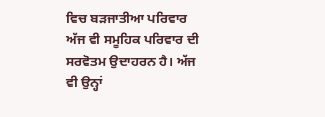ਵਿਚ ਬੜਜਾਤੀਆ ਪਰਿਵਾਰ ਅੱਜ ਵੀ ਸਮੂਹਿਕ ਪਰਿਵਾਰ ਦੀ ਸਰਵੋਤਮ ਉਦਾਹਰਨ ਹੈ। ਅੱਜ ਵੀ ਉਨ੍ਹਾਂ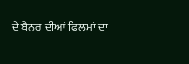ਦੇ ਬੈਨਰ ਦੀਆਂ ਫਿਲਮਾਂ ਦਾ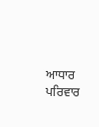ਆਧਾਰ ਪਰਿਵਾਰ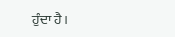ਹੁੰਦਾ ਹੈ।